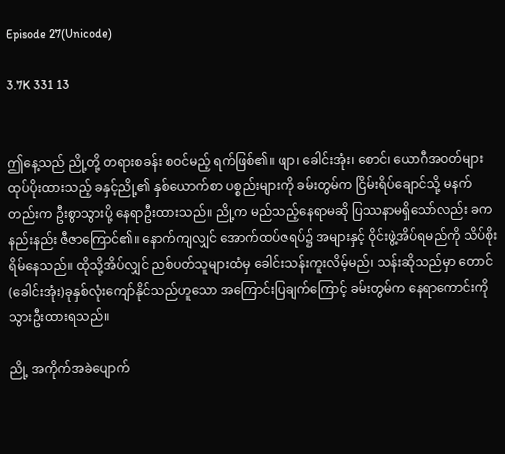Episode 27(Unicode)

3.7K 331 13


ဤနေ့သည် ညို့တို့ တရားစခန်း စဝင်မည့် ရက်ဖြစ်၏။ ဖျာ၊ ခေါင်းအုံး၊ စောင်၊ ယောဂီအဝတ်များ ထုပ်ပိုးထားသည့် ခနှင့်ညို့၏ နှစ်ယောက်စာ ပစ္စည်းများကို ခမ်းတွမ်က ငြိမ်းရိပ်ချောင်သို့ မနက်တည်းက ဦးစွာသွားပို့ နေရာဦးထားသည်။ ညို့က မည်သည့်နေရာမဆို ပြဿနာမရှိသော်လည်း ခက နည်းနည်း ဇီဇာကြောင်၏။ နောက်ကျလျှင် အောက်ထပ်ဇရပ်၌ အများနှင့် ဝိုင်းဖွဲ့အိပ်ရမည်ကို သိပ်စိုးရိမ်နေသည်။ ထိုသို့အိပ်လျှင် ညစ်ပတ်သူများထံမှ ခေါင်းသန်းကူးလိမ့်မည်၊ သန်းဆိုသည်မှာ တောင်(ခေါင်းအုံး)ခုနှစ်လုံးကျော်နိုင်သည်ဟူသော အကြောင်းပြချက်ကြောင့် ခမ်းတွမ်က နေရာကောင်းကို သွားဦးထားရသည်။

ညို့ အကိုက်အခဲပျောက်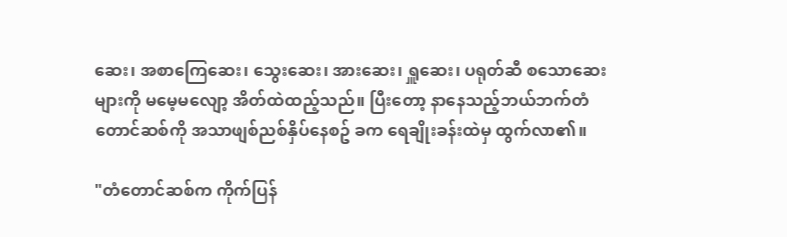ဆေး၊ အစာကြေဆေး၊ သွေးဆေး၊ အားဆေး၊ ရှူဆေး၊ ပရုတ်ဆီ စသောဆေးများကို မမေ့မလျော့ အိတ်ထဲထည့်သည်။ ပြီးတော့ နာနေသည့်ဘယ်ဘက်တံတောင်ဆစ်ကို အသာဖျစ်ညစ်နှိပ်နေစဥ် ခက ရေချိုးခန်းထဲမှ ထွက်လာ၏။

"တံတောင်ဆစ်က ကိုက်ပြန်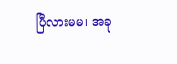ပြီလားမမ၊ အခု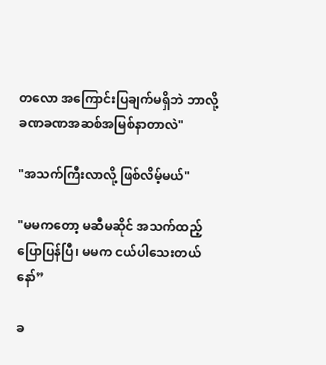တလော အကြောင်းပြချက်မရှိဘဲ ဘာလို့ ခဏခဏအဆစ်အမြစ်နာတာလဲ"

"အသက်ကြီးလာလို့ ဖြစ်လိမ့်မယ်"

"မမကတော့ မဆီမဆိုင် အသက်ထည့်ပြောပြန်ပြီ၊ မမက ငယ်ပါသေးတယ်နော်”

ခ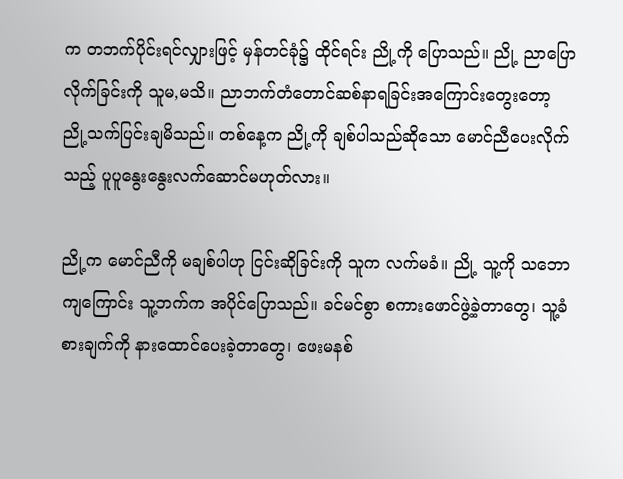က တဘက်ပိုင်းရင်လျှားဖြင့် မှန်တင်ခုံ၌ ထိုင်ရင်း ညို့ကို ပြောသည်။ ညို့ ညာပြောလိုက်ခြင်းကို သူမ,မသိ။ ညာဘက်တံတောင်ဆစ်နာရခြင်းအကြောင်းတွေးတော့ ညို့သက်ပြင်းချမိသည်။ တစ်နေ့က ညို့ကို ချစ်ပါသည်ဆိုသော မောင်ညီပေးလိုက်သည့် ပူပူနွေးနွေးလက်ဆောင်မဟုတ်လား။

ညို့က မောင်ညီကို မချစ်ပါဟု ငြင်းဆိုခြင်းကို သူက လက်မခံ။ ညို့ သူ့ကို သဘောကျကြောင်း သူ့ဘက်က အပိုင်ပြောသည်။ ခင်မင်စွာ စကားဖောင်ဖွဲ့ခဲ့တာတွေ၊ သူ့ခံစားချက်ကို နားထောင်ပေးခဲ့တာတွေ၊ ဖေးမနစ်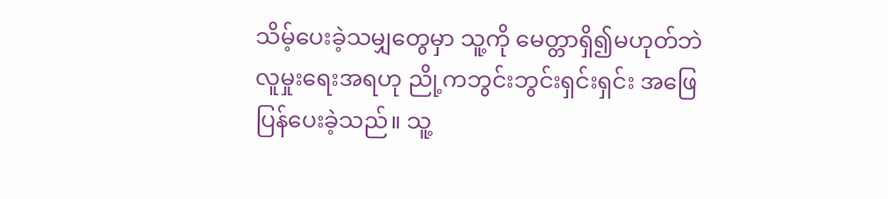သိမ့်ပေးခဲ့သမျှတွေမှာ သူ့ကို မေတ္တာရှိ၍မဟုတ်ဘဲ လူမှုးရေးအရဟု ညို့ကဘွင်းဘွင်းရှင်းရှင်း အဖြေပြန်ပေးခဲ့သည်။ သူ့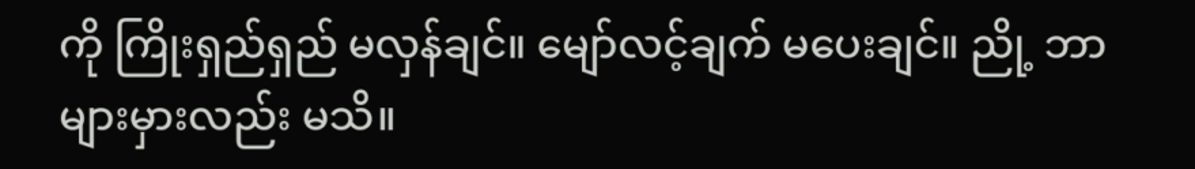ကို ကြိုးရှည်ရှည် မလှန်ချင်။ မျော်လင့်ချက် မပေးချင်။ ညို့ ဘာများမှားလည်း မသိ။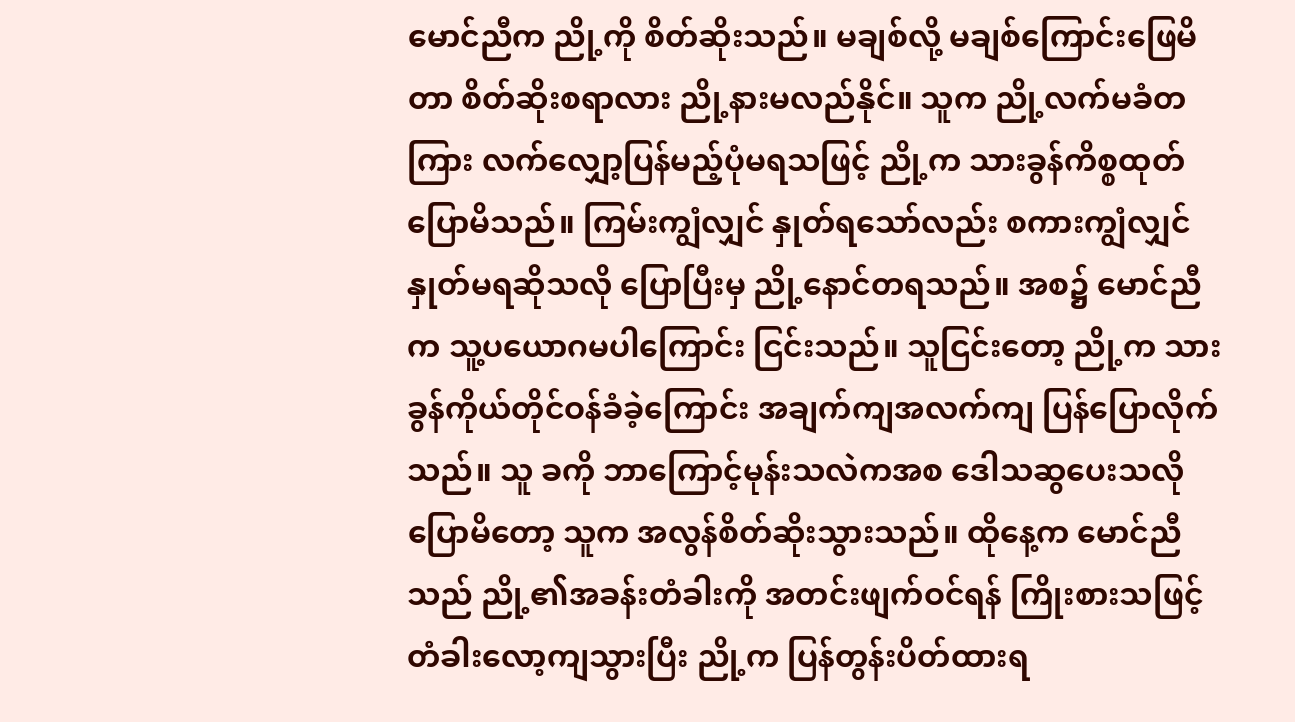မောင်ညီက ညို့ကို စိတ်ဆိုးသည်။ မချစ်လို့ မချစ်ကြောင်းဖြေမိတာ စိတ်ဆိုးစရာလား ညို့နားမလည်နိုင်။ သူက ညို့လက်မခံတကြား လက်လျှော့ပြန်မည့်ပုံမရသဖြင့် ညို့က သားခွန်ကိစ္စထုတ်ပြောမိသည်။ ကြမ်းကျွံလျှင် နှုတ်ရသော်လည်း စကားကျွံလျှင် နှုတ်မရဆိုသလို ပြောပြီးမှ ညို့နောင်တရသည်။ အစ၌ မောင်ညီက သူ့ပယောဂမပါကြောင်း ငြင်းသည်။ သူငြင်းတော့ ညို့က သားခွန်ကိုယ်တိုင်ဝန်ခံခဲ့ကြောင်း အချက်ကျအလက်ကျ ပြန်ပြောလိုက်သည်။ သူ ခကို ဘာကြောင့်မုန်းသလဲကအစ ဒေါသဆွပေးသလို ပြောမိတော့ သူက အလွန်စိတ်ဆိုးသွားသည်။ ထိုနေ့က မောင်ညီသည် ညို့၏အခန်းတံခါးကို အတင်းဖျက်ဝင်ရန် ကြိုးစားသဖြင့် တံခါးလော့ကျသွားပြီး ညို့က ပြန်တွန်းပိတ်ထားရ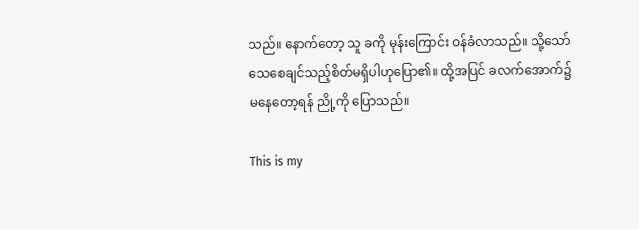သည်။ နောက်တော့ သူ ခကို မုန်းကြောင်း ဝန်ခံလာသည်။ သို့သော် သေစေချင်သည့်စိတ်မရှိပါဟုပြော၏။ ထို့အပြင် ခလက်အောက်၌ မနေတော့ရန် ညို့ကို ပြောသည်။

This is my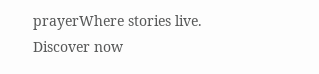prayerWhere stories live. Discover now